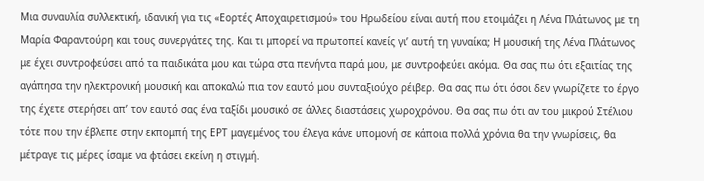Μια συναυλία συλλεκτική, ιδανική για τις «Εορτές Αποχαιρετισμού» του Ηρωδείου είναι αυτή που ετοιμάζει η Λένα Πλάτωνος με τη Μαρία Φαραντούρη και τους συνεργάτες της. Και τι μπορεί να πρωτοπεί κανείς γι’ αυτή τη γυναίκα; Η μουσική της Λένα Πλάτωνος με έχει συντροφεύσει από τα παιδικάτα μου και τώρα στα πενήντα παρά μου, με συντροφεύει ακόμα. Θα σας πω ότι εξαιτίας της αγάπησα την ηλεκτρονική μουσική και αποκαλώ πια τον εαυτό μου συνταξιούχο ρέιβερ. Θα σας πω ότι όσοι δεν γνωρίζετε το έργο της έχετε στερήσει απ’ τον εαυτό σας ένα ταξίδι μουσικό σε άλλες διαστάσεις χωροχρόνου. Θα σας πω ότι αν του μικρού Στέλιου τότε που την έβλεπε στην εκπομπή της ΕΡΤ μαγεμένος του έλεγα κάνε υπομονή σε κάποια πολλά χρόνια θα την γνωρίσεις, θα μέτραγε τις μέρες ίσαμε να φτάσει εκείνη η στιγμή.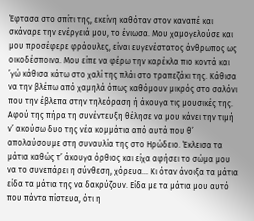Έφτασα στο σπίτι της, εκείνη καθόταν στον καναπέ και σκάναρε την ενέργειά μου, το ένιωσα. Μου χαμογελούσε και μου προσέφερε φράουλες, είναι ευγενέστατος άνθρωπος ως οικοδέσποινα. Μου είπε να φέρω την καρέκλα πιο κοντά και ’γώ κάθισα κάτω στο χαλί της πλάι στο τραπεζάκι της. Κάθισα να την βλέπω από χαμηλά όπως καθόμουν μικρός στο σαλόνι που την έβλεπα στην τηλεόραση ή άκουγα τις μουσικές της. Αφού της πήρα τη συνέντευξη θέλησε να μου κάνει την τιμή ν’ ακούσω δυο της νέα κομμάτια από αυτά που θ’ απολαύσουμε στη συναυλία της στο Ηρώδειο. Έκλεισα τα μάτια καθώς τ’ άκουγα όρθιος και είχα αφήσει το σώμα μου να το συνεπάρει η σύνθεση, χόρευα… Κι όταν άνοιξα τα μάτια είδα τα μάτια της να δακρύζουν. Είδα με τα μάτια μου αυτό που πάντα πίστευα, ότι η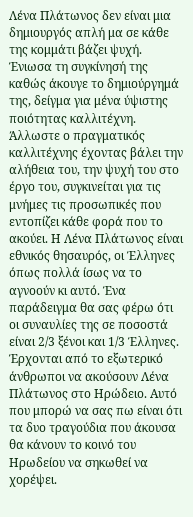Λένα Πλάτωνος δεν είναι μια δημιουργός απλή μα σε κάθε της κομμάτι βάζει ψυχή. Ένιωσα τη συγκίνησή της καθώς άκουγε το δημιούργημά της, δείγμα για μένα ύψιστης ποιότητας καλλιτέχνη. Άλλωστε ο πραγματικός καλλιτέχνης έχοντας βάλει την αλήθεια του, την ψυχή του στο έργο του, συγκινείται για τις μνήμες τις προσωπικές που εντοπίζει κάθε φορά που το ακούει. Η Λένα Πλάτωνος είναι εθνικός θησαυρός, οι Έλληνες όπως πολλά ίσως να το αγνοούν κι αυτό. Ένα παράδειγμα θα σας φέρω ότι οι συναυλίες της σε ποσοστά είναι 2/3 ξένοι και 1/3 Έλληνες. Έρχονται από το εξωτερικό άνθρωποι να ακούσουν Λένα Πλάτωνος στο Ηρώδειο. Αυτό που μπορώ να σας πω είναι ότι τα δυο τραγούδια που άκουσα θα κάνουν το κοινό του Ηρωδείου να σηκωθεί να χορέψει.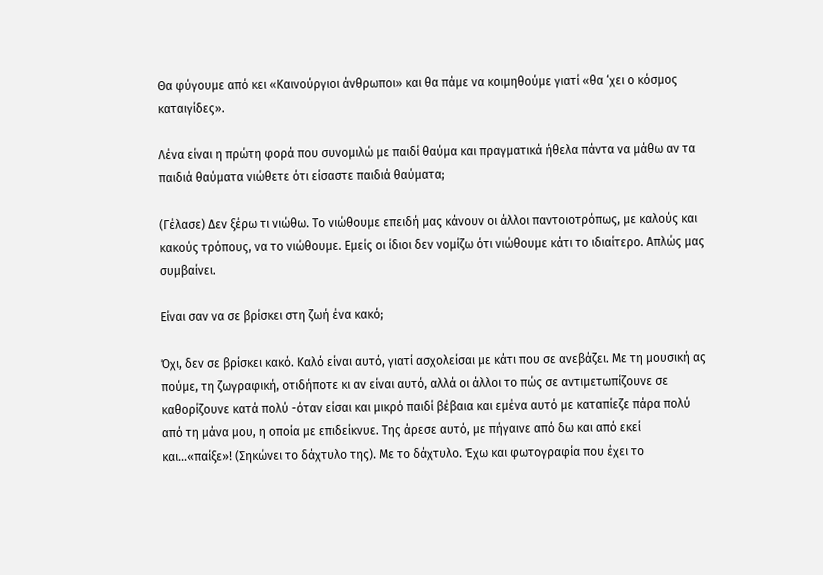Θα φύγουμε από κει «Καινούργιοι άνθρωποι» και θα πάμε να κοιμηθούμε γιατί «θα ‘χει ο κόσμος καταιγίδες».

Λένα είναι η πρώτη φορά που συνομιλώ με παιδί θαύμα και πραγματικά ήθελα πάντα να μάθω αν τα παιδιά θαύματα νιώθετε ότι είσαστε παιδιά θαύματα;

(Γέλασε) Δεν ξέρω τι νιώθω. Το νιώθουμε επειδή μας κάνουν οι άλλοι παντοιοτρόπως, με καλούς και κακούς τρόπους, να το νιώθουμε. Εμείς οι ίδιοι δεν νομίζω ότι νιώθουμε κάτι το ιδιαίτερο. Απλώς μας συμβαίνει.

Είναι σαν να σε βρίσκει στη ζωή ένα κακό;

Όχι, δεν σε βρίσκει κακό. Καλό είναι αυτό, γιατί ασχολείσαι με κάτι που σε ανεβάζει. Με τη μουσική ας πούμε, τη ζωγραφική, οτιδήποτε κι αν είναι αυτό, αλλά οι άλλοι το πώς σε αντιμετωπίζουνε σε καθορίζουνε κατά πολύ -όταν είσαι και μικρό παιδί βέβαια και εμένα αυτό με καταπίεζε πάρα πολύ από τη μάνα μου, η οποία με επιδείκνυε. Της άρεσε αυτό, με πήγαινε από δω και από εκεί και…«παίξε»! (Σηκώνει το δάχτυλο της). Με το δάχτυλο. Έχω και φωτογραφία που έχει το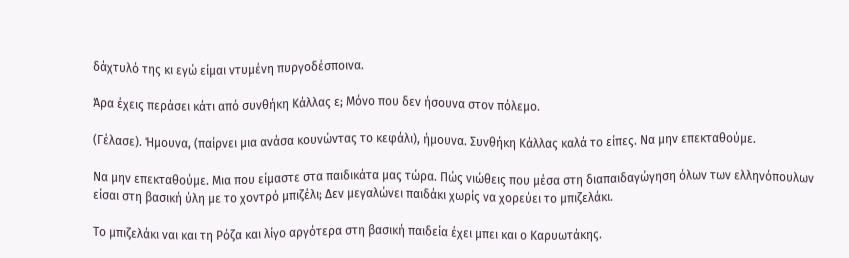δάχτυλό της κι εγώ είμαι ντυμένη πυργοδέσποινα.

Άρα έχεις περάσει κάτι από συνθήκη Κάλλας ε; Μόνο που δεν ήσουνα στον πόλεμο.

(Γέλασε). Ήμουνα, (παίρνει μια ανάσα κουνώντας το κεφάλι), ήμουνα. Συνθήκη Κάλλας καλά το είπες. Να μην επεκταθούμε.

Να μην επεκταθούμε. Μια που είμαστε στα παιδικάτα μας τώρα. Πώς νιώθεις που μέσα στη διαπαιδαγώγηση όλων των ελληνόπουλων είσαι στη βασική ύλη με το χοντρό μπιζέλι; Δεν μεγαλώνει παιδάκι χωρίς να χορεύει το μπιζελάκι.

Το μπιζελάκι ναι και τη Ρόζα και λίγο αργότερα στη βασική παιδεία έχει μπει και ο Καρυωτάκης.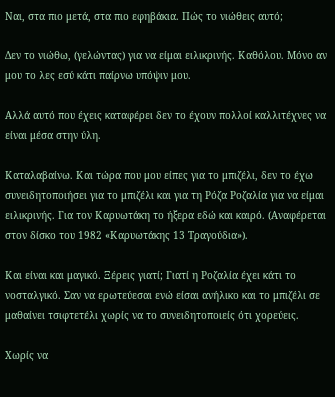Ναι, στα πιο μετά, στα πιο εφηβάκια. Πώς το νιώθεις αυτό;

Δεν το νιώθω, (γελώντας) για να είμαι ειλικρινής. Καθόλου. Μόνο αν μου το λες εσύ κάτι παίρνω υπόψιν μου.

Αλλά αυτό που έχεις καταφέρει δεν το έχουν πολλοί καλλιτέχνες να είναι μέσα στην ύλη.

Καταλαβαίνω. Και τώρα που μου είπες για το μπιζέλι, δεν το έχω συνειδητοποιήσει για το μπιζέλι και για τη Ρόζα Ροζαλία για να είμαι ειλικρινής. Για τον Καρυωτάκη το ήξερα εδώ και καιρό. (Αναφέρεται στον δίσκο του 1982 «Καρυωτάκης 13 Τραγούδια»).

Και είναι και μαγικό. Ξέρεις γιατί; Γιατί η Ροζαλία έχει κάτι το νοσταλγικό. Σαν να ερωτεύεσαι ενώ είσαι ανήλικο και το μπιζέλι σε μαθαίνει τσιφτετέλι χωρίς να το συνειδητοποιείς ότι χορεύεις.

Χωρίς να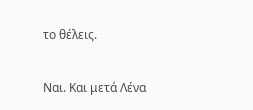το θέλεις.

Ναι. Και μετά Λένα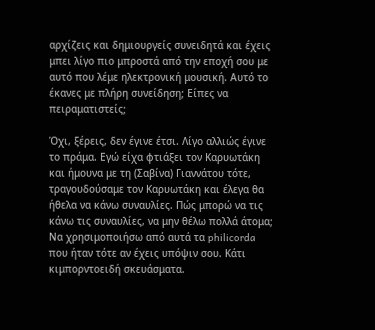αρχίζεις και δημιουργείς συνειδητά και έχεις μπει λίγο πιο μπροστά από την εποχή σου με αυτό που λέμε ηλεκτρονική μουσική. Αυτό το έκανες με πλήρη συνείδηση; Είπες να πειραματιστείς;

Όχι, ξέρεις, δεν έγινε έτσι. Λίγο αλλιώς έγινε το πράμα. Εγώ είχα φτιάξει τον Καρυωτάκη και ήμουνα με τη (Σαβίνα) Γιαννάτου τότε, τραγουδούσαμε τον Καρυωτάκη και έλεγα θα ήθελα να κάνω συναυλίες. Πώς μπορώ να τις κάνω τις συναυλίες, να μην θέλω πολλά άτομα; Να χρησιμοποιήσω από αυτά τα philicorda που ήταν τότε αν έχεις υπόψιν σου. Κάτι κιμπορντοειδή σκευάσματα.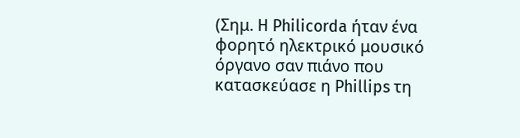(Σημ. H Philicorda ήταν ένα φορητό ηλεκτρικό μουσικό όργανο σαν πιάνο που κατασκεύασε η Phillips τη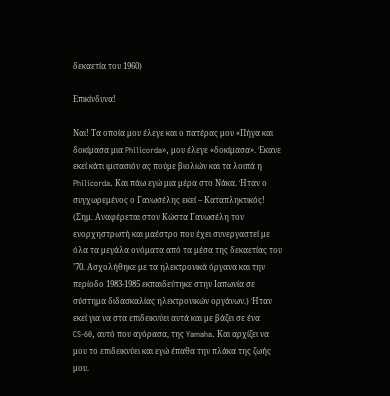δεκαετία του 1960)

Επικίνδυνα!

Ναι! Τα οποία μου έλεγε και ο πατέρας μου «Πήγα και δοκίμασα μια Philicorda», μου έλεγε «δοκίμασα». Έκανε εκεί κάτι ιμιτασιόν ας πούμε βιολιών και τα λοιπά η Philicorda. Και πάω εγώ μια μέρα στο Νάκα. Ήταν ο συγχωρεμένος ο Γανωσέλης εκεί – Καταπληκτικός! (Σημ. Αναφέρεται στον Κώστα Γανωσέλη τον ενορχηστρωτή και μαέστρο που έχει συνεργαστεί με όλα τα μεγάλα ονόματα από τα μέσα της δεκαετίας του ’70. Ασχολήθηκε με τα ηλεκτρονικά όργανα και την περίοδο 1983-1985 εκπαιδεύτηκε στην Ιαπωνία σε σύστημα διδασκαλίας ηλεκτρονικών οργάνων.) Ήταν εκεί για να στα επιδεικνύει αυτά και με βάζει σε ένα CS-60, αυτό που αγόρασα, της Yamaha. Και αρχίζει να μου το επιδεικνύει και εγώ έπαθα την πλάκα της ζωής μου.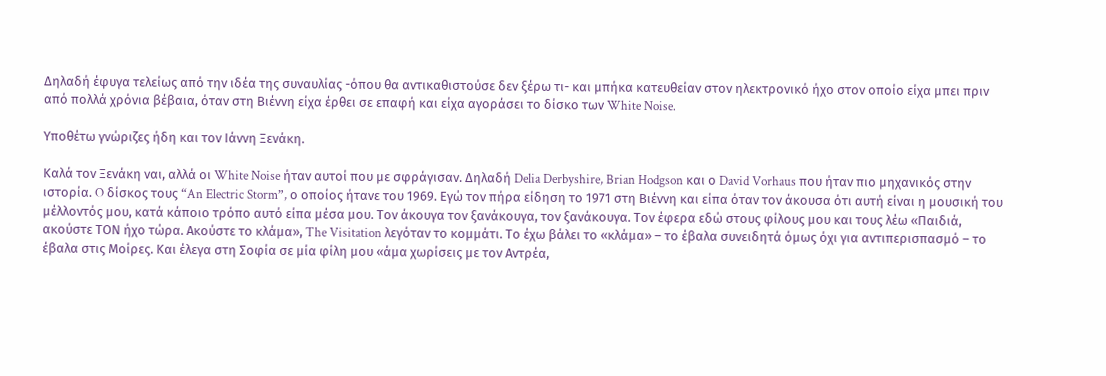Δηλαδή έφυγα τελείως από την ιδέα της συναυλίας -όπου θα αντικαθιστούσε δεν ξέρω τι- και μπήκα κατευθείαν στον ηλεκτρονικό ήχο στον οποίο είχα μπει πριν από πολλά χρόνια βέβαια, όταν στη Βιέννη είχα έρθει σε επαφή και είχα αγοράσει το δίσκο των White Noise.

Υποθέτω γνώριζες ήδη και τον Ιάννη Ξενάκη.

Καλά τον Ξενάκη ναι, αλλά οι White Noise ήταν αυτοί που με σφράγισαν. Δηλαδή Delia Derbyshire, Brian Hodgson και ο David Vorhaus που ήταν πιο μηχανικός στην ιστορία. O δίσκος τους “An Electric Storm”, ο οποίος ήτανε του 1969. Εγώ τον πήρα είδηση το 1971 στη Βιέννη και είπα όταν τον άκουσα ότι αυτή είναι η μουσική του μέλλοντός μου, κατά κάποιο τρόπο αυτό είπα μέσα μου. Τον άκουγα τον ξανάκουγα, τον ξανάκουγα. Τον έφερα εδώ στους φίλους μου και τους λέω «Παιδιά, ακούστε ΤΟΝ ήχο τώρα. Ακούστε το κλάμα», The Visitation λεγόταν το κομμάτι. Το έχω βάλει το «κλάμα» – το έβαλα συνειδητά όμως όχι για αντιπερισπασμό – το έβαλα στις Μοίρες. Και έλεγα στη Σοφία σε μία φίλη μου «άμα χωρίσεις με τον Αντρέα,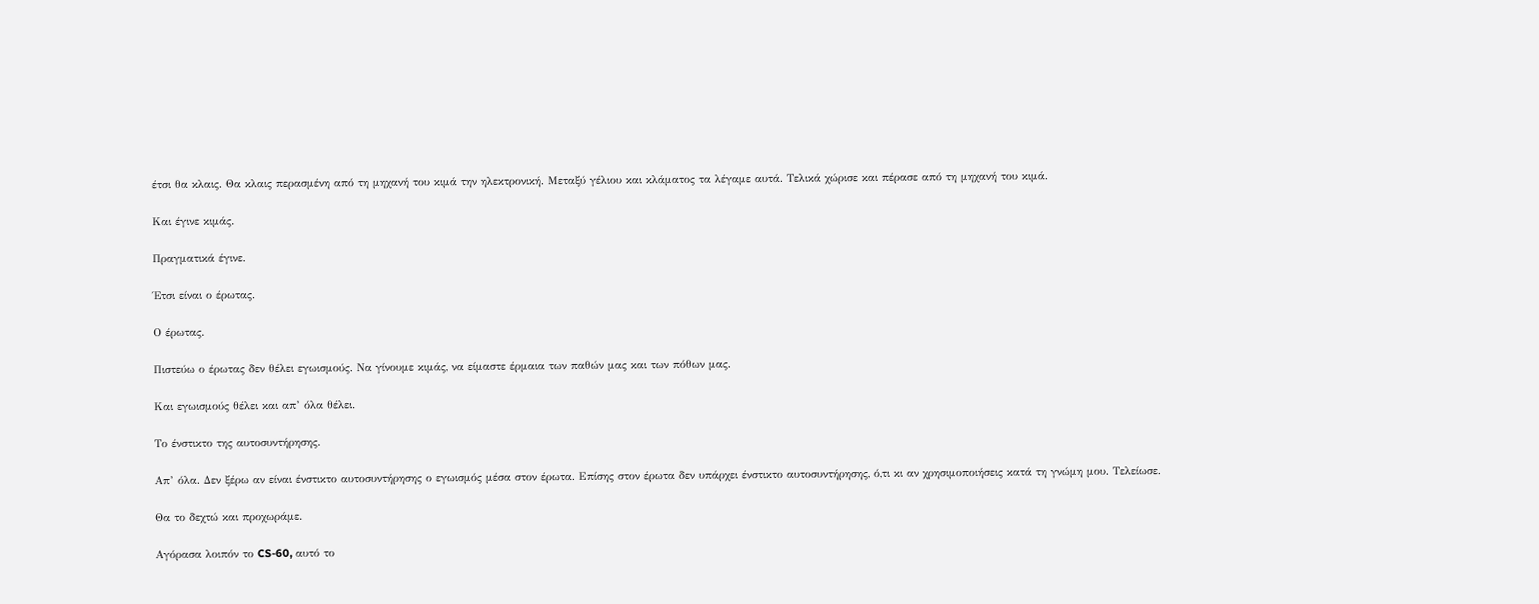έτσι θα κλαις. Θα κλαις περασμένη από τη μηχανή του κιμά την ηλεκτρονική. Μεταξύ γέλιου και κλάματος τα λέγαμε αυτά. Τελικά χώρισε και πέρασε από τη μηχανή του κιμά.

Και έγινε κιμάς.

Πραγματικά έγινε.

Έτσι είναι ο έρωτας.

Ο έρωτας.

Πιστεύω ο έρωτας δεν θέλει εγωισμούς. Να γίνουμε κιμάς, να είμαστε έρμαια των παθών μας και των πόθων μας.

Και εγωισμούς θέλει και απ’ όλα θέλει.

Το ένστικτο της αυτοσυντήρησης.

Απ’ όλα. Δεν ξέρω αν είναι ένστικτο αυτοσυντήρησης ο εγωισμός μέσα στον έρωτα. Επίσης στον έρωτα δεν υπάρχει ένστικτο αυτοσυντήρησης, ό,τι κι αν χρησιμοποιήσεις κατά τη γνώμη μου. Τελείωσε.

Θα το δεχτώ και προχωράμε.

Αγόρασα λοιπόν το CS-60, αυτό το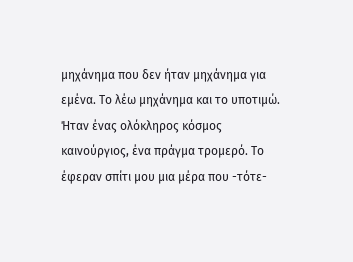μηχάνημα που δεν ήταν μηχάνημα για εμένα. Το λέω μηχάνημα και το υποτιμώ. Ήταν ένας ολόκληρος κόσμος καινούργιος, ένα πράγμα τρομερό. Το έφεραν σπίτι μου μια μέρα που -τότε-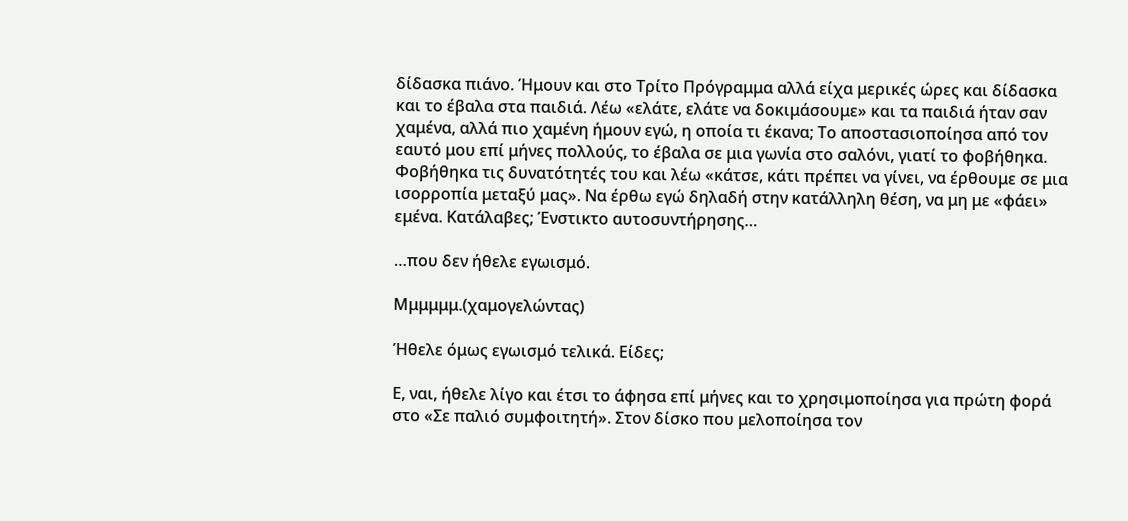δίδασκα πιάνο. Ήμουν και στο Τρίτο Πρόγραμμα αλλά είχα μερικές ώρες και δίδασκα και το έβαλα στα παιδιά. Λέω «ελάτε, ελάτε να δοκιμάσουμε» και τα παιδιά ήταν σαν χαμένα, αλλά πιο χαμένη ήμουν εγώ, η οποία τι έκανα; Το αποστασιοποίησα από τον εαυτό μου επί μήνες πολλούς, το έβαλα σε μια γωνία στο σαλόνι, γιατί το φοβήθηκα. Φοβήθηκα τις δυνατότητές του και λέω «κάτσε, κάτι πρέπει να γίνει, να έρθουμε σε μια ισορροπία μεταξύ μας». Να έρθω εγώ δηλαδή στην κατάλληλη θέση, να μη με «φάει» εμένα. Κατάλαβες; Ένστικτο αυτοσυντήρησης…

…που δεν ήθελε εγωισμό.

Μμμμμμ.(χαμογελώντας)

Ήθελε όμως εγωισμό τελικά. Είδες;

Ε, ναι, ήθελε λίγο και έτσι το άφησα επί μήνες και το χρησιμοποίησα για πρώτη φορά στο «Σε παλιό συμφοιτητή». Στον δίσκο που μελοποίησα τον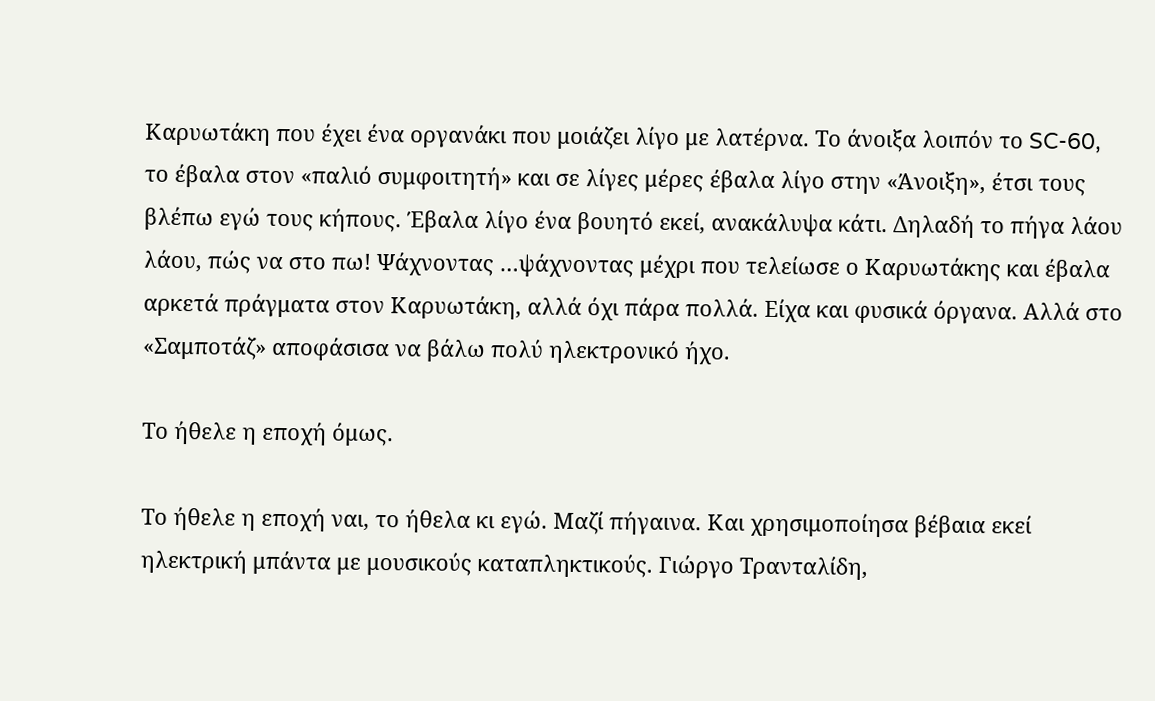Καρυωτάκη που έχει ένα οργανάκι που μοιάζει λίγο με λατέρνα. Το άνοιξα λοιπόν το SC-60, το έβαλα στον «παλιό συμφοιτητή» και σε λίγες μέρες έβαλα λίγο στην «Άνοιξη», έτσι τους βλέπω εγώ τους κήπους. Έβαλα λίγο ένα βουητό εκεί, ανακάλυψα κάτι. Δηλαδή το πήγα λάου λάου, πώς να στο πω! Ψάχνοντας …ψάχνοντας μέχρι που τελείωσε ο Καρυωτάκης και έβαλα αρκετά πράγματα στον Καρυωτάκη, αλλά όχι πάρα πολλά. Είχα και φυσικά όργανα. Αλλά στο «Σαμποτάζ» αποφάσισα να βάλω πολύ ηλεκτρονικό ήχο.

Το ήθελε η εποχή όμως.

Το ήθελε η εποχή ναι, το ήθελα κι εγώ. Μαζί πήγαινα. Και χρησιμοποίησα βέβαια εκεί ηλεκτρική μπάντα με μουσικούς καταπληκτικούς. Γιώργο Τρανταλίδη,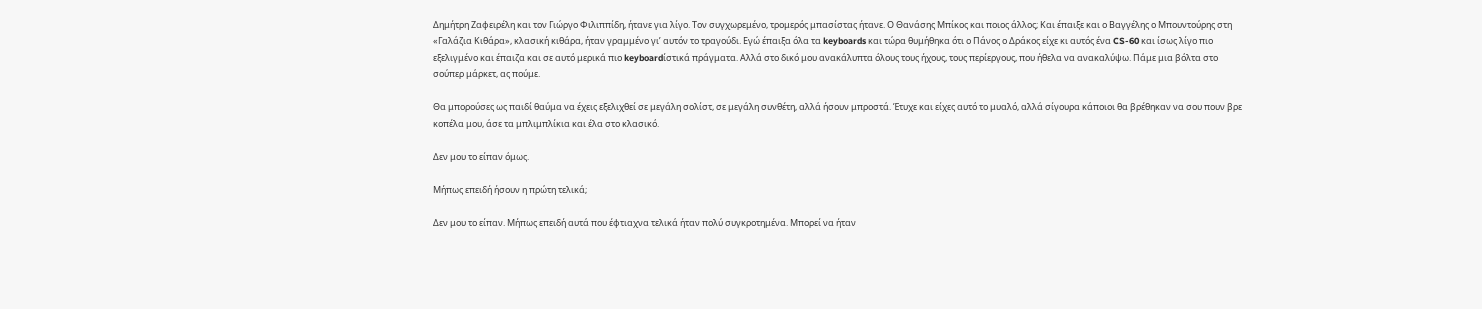Δημήτρη Ζαφειρέλη και τον Γιώργο Φιλιππίδη, ήτανε για λίγο. Τον συγχωρεμένο, τρομερός μπασίστας ήτανε. Ο Θανάσης Μπίκος και ποιος άλλος; Και έπαιξε και ο Βαγγέλης ο Μπουντούρης στη «Γαλάζια Κιθάρα», κλασική κιθάρα, ήταν γραμμένο γι’ αυτόν το τραγούδι. Εγώ έπαιξα όλα τα keyboards και τώρα θυμήθηκα ότι ο Πάνος ο Δράκος είχε κι αυτός ένα CS-60 και ίσως λίγο πιο εξελιγμένο και έπαιζα και σε αυτό μερικά πιο keyboardίστικά πράγματα. Aλλά στο δικό μου ανακάλυπτα όλους τους ήχους, τους περίεργους, που ήθελα να ανακαλύψω. Πάμε μια βόλτα στο σούπερ μάρκετ, ας πούμε.

Θα μπορούσες ως παιδί θαύμα να έχεις εξελιχθεί σε μεγάλη σολίστ, σε μεγάλη συνθέτη, αλλά ήσουν μπροστά. Έτυχε και είχες αυτό το μυαλό, αλλά σίγουρα κάποιοι θα βρέθηκαν να σου πουν βρε κοπέλα μου, άσε τα μπλιμπλίκια και έλα στο κλασικό.

Δεν μου το είπαν όμως.

Μήπως επειδή ήσουν η πρώτη τελικά;

Δεν μου το είπαν. Μήπως επειδή αυτά που έφτιαχνα τελικά ήταν πολύ συγκροτημένα. Μπορεί να ήταν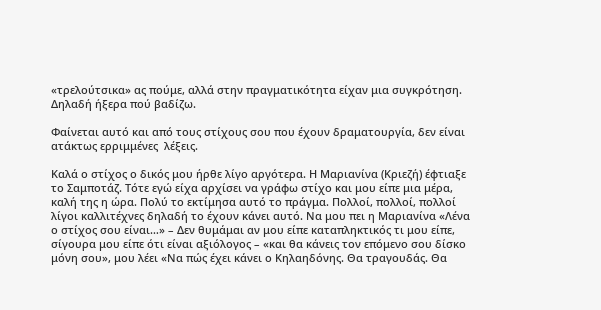«τρελούτσικα» ας πούμε, αλλά στην πραγματικότητα είχαν μια συγκρότηση. Δηλαδή ήξερα πού βαδίζω.

Φαίνεται αυτό και από τους στίχους σου που έχουν δραματουργία, δεν είναι ατάκτως ερριμμένες  λέξεις.

Καλά ο στίχος ο δικός μου ήρθε λίγο αργότερα. Η Μαριανίνα (Κριεζή) έφτιαξε το Σαμποτάζ. Τότε εγώ είχα αρχίσει να γράφω στίχο και μου είπε μια μέρα, καλή της η ώρα. Πολύ το εκτίμησα αυτό το πράγμα. Πολλοί, πολλοί, πολλοί λίγοι καλλιτέχνες δηλαδή το έχουν κάνει αυτό. Να μου πει η Μαριανίνα «Λένα ο στίχος σου είναι…» – Δεν θυμάμαι αν μου είπε καταπληκτικός τι μου είπε, σίγουρα μου είπε ότι είναι αξιόλογος – «και θα κάνεις τον επόμενο σου δίσκο μόνη σου», μου λέει «Να πώς έχει κάνει ο Κηλαηδόνης. Θα τραγουδάς. Θα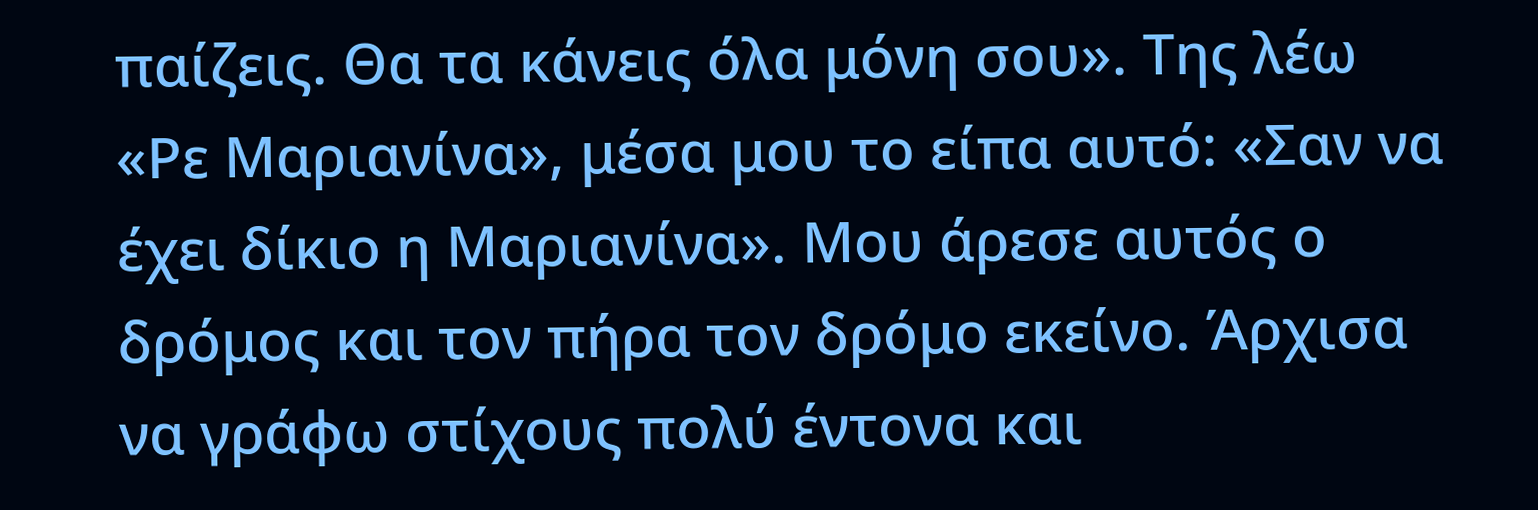παίζεις. Θα τα κάνεις όλα μόνη σου». Της λέω «Ρε Μαριανίνα», μέσα μου το είπα αυτό: «Σαν να έχει δίκιο η Μαριανίνα». Μου άρεσε αυτός ο δρόμος και τον πήρα τον δρόμο εκείνο. Άρχισα να γράφω στίχους πολύ έντονα και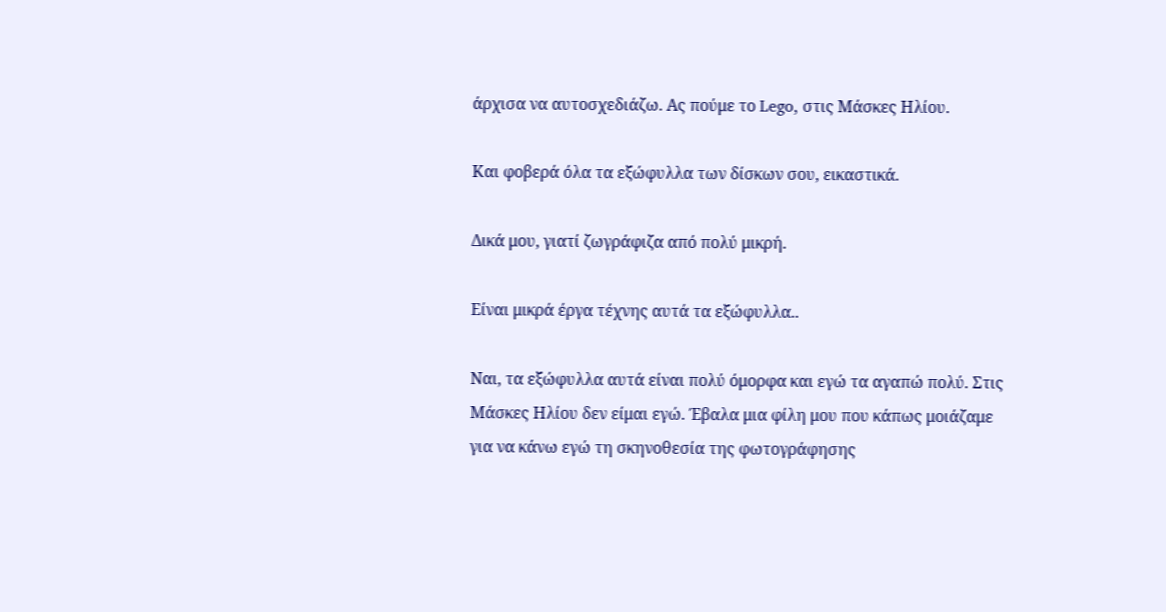άρχισα να αυτοσχεδιάζω. Ας πούμε το Lego, στις Μάσκες Ηλίου.

Και φοβερά όλα τα εξώφυλλα των δίσκων σου, εικαστικά.

Δικά μου, γιατί ζωγράφιζα από πολύ μικρή.

Είναι μικρά έργα τέχνης αυτά τα εξώφυλλα..

Ναι, τα εξώφυλλα αυτά είναι πολύ όμορφα και εγώ τα αγαπώ πολύ. Στις Μάσκες Ηλίου δεν είμαι εγώ. Έβαλα μια φίλη μου που κάπως μοιάζαμε για να κάνω εγώ τη σκηνοθεσία της φωτογράφησης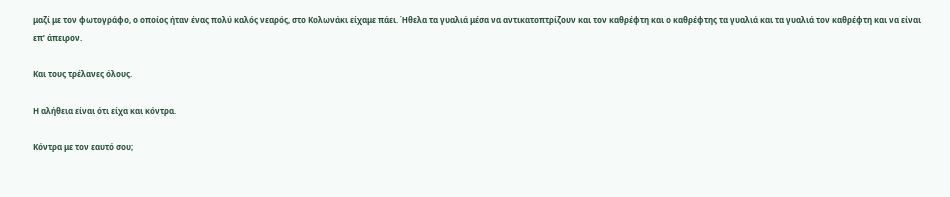μαζί με τον φωτογράφο, ο οποίος ήταν ένας πολύ καλός νεαρός, στο Κολωνάκι είχαμε πάει. Ήθελα τα γυαλιά μέσα να αντικατοπτρίζουν και τον καθρέφτη και ο καθρέφτης τα γυαλιά και τα γυαλιά τον καθρέφτη και να είναι επ’ άπειρον.

Και τους τρέλανες όλους.

Η αλήθεια είναι ότι είχα και κόντρα.

Κόντρα με τον εαυτό σου;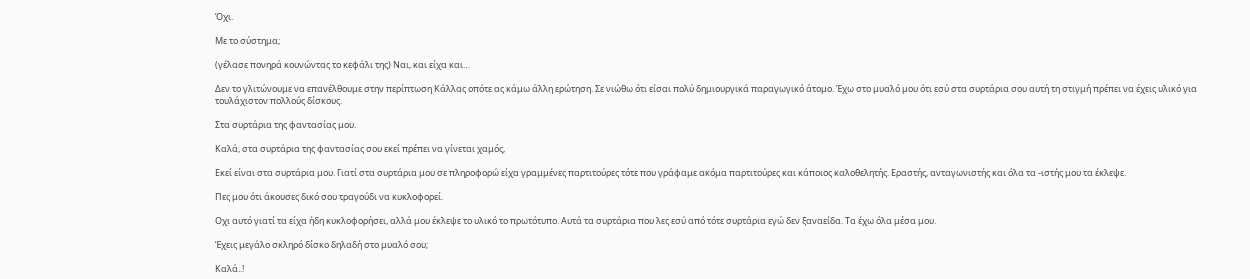Όχι.

Με το σύστημα;

(γέλασε πονηρά κουνώντας το κεφάλι της) Ναι, και είχα και…

Δεν το γλιτώνουμε να επανέλθουμε στην περίπτωση Κάλλας οπότε ας κάμω άλλη ερώτηση. Σε νιώθω ότι είσαι πολύ δημιουργικά παραγωγικό άτομο. Έχω στο μυαλό μου ότι εσύ στα συρτάρια σου αυτή τη στιγμή πρέπει να έχεις υλικό για τουλάχιστον πολλούς δίσκους.

Στα συρτάρια της φαντασίας μου.

Καλά, στα συρτάρια της φαντασίας σου εκεί πρέπει να γίνεται χαμός,

Εκεί είναι στα συρτάρια μου. Γιατί στα συρτάρια μου σε πληροφορώ είχα γραμμένες παρτιτούρες τότε που γράφαμε ακόμα παρτιτούρες και κάποιος καλοθελητής. Εραστής, ανταγωνιστής και όλα τα -ιστής μου τα έκλεψε.

Πες μου ότι άκουσες δικό σου τραγούδι να κυκλοφορεί.

Οχι αυτό γιατί τα είχα ήδη κυκλοφορήσει, αλλά μου έκλεψε το υλικό το πρωτότυπο. Αυτά τα συρτάρια που λες εσύ από τότε συρτάρια εγώ δεν ξαναείδα. Τα έχω όλα μέσα μου.

Έχεις μεγάλο σκληρό δίσκο δηλαδή στο μυαλό σου;

Καλά..!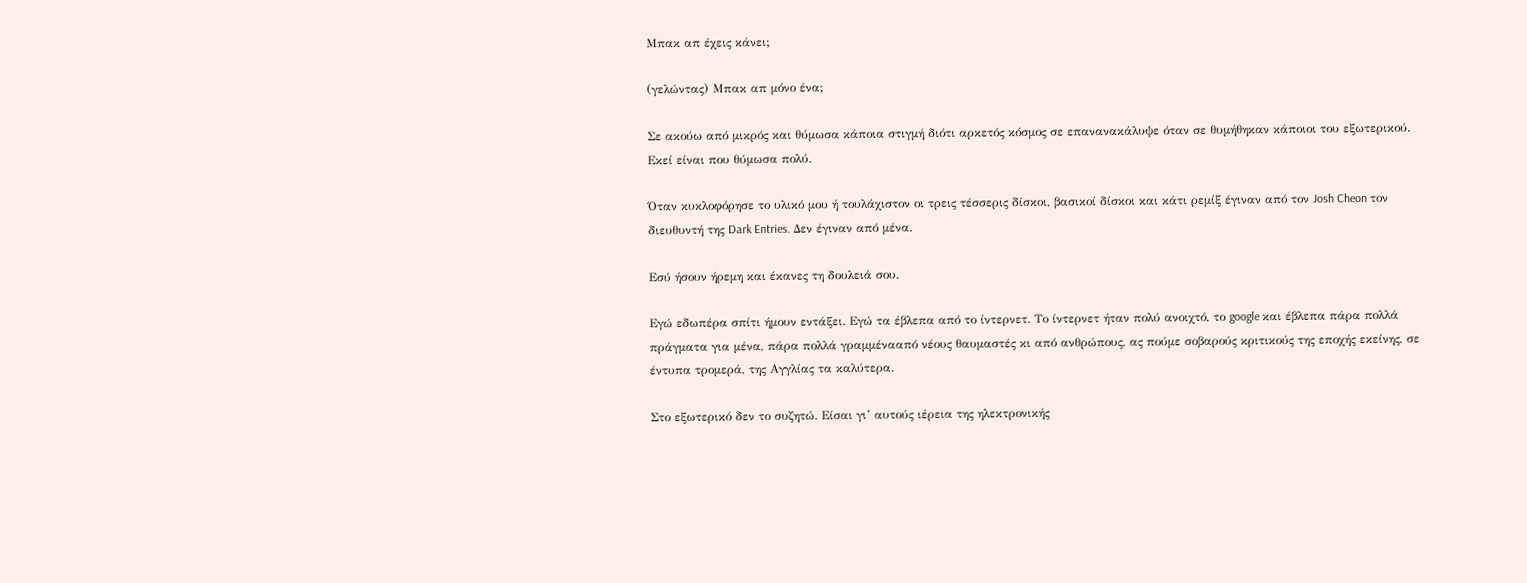Μπακ απ έχεις κάνει;

(γελώντας) Μπακ απ μόνο ένα;

Σε ακούω από μικρός και θύμωσα κάποια στιγμή διότι αρκετός κόσμος σε επανανακάλυψε όταν σε θυμήθηκαν κάποιοι του εξωτερικού. Εκεί είναι που θύμωσα πολύ.

Όταν κυκλοφόρησε το υλικό μου ή τουλάχιστον οι τρεις τέσσερις δίσκοι, βασικοί δίσκοι και κάτι ρεμίξ έγιναν από τον Josh Cheon τον διευθυντή της Dark Entries. Δεν έγιναν από μένα.

Εσύ ήσουν ήρεμη και έκανες τη δουλειά σου.

Εγώ εδωπέρα σπίτι ήμουν εντάξει. Εγώ τα έβλεπα από το ίντερνετ. Το ίντερνετ ήταν πολύ ανοιχτό, το google και έβλεπα πάρα πολλά πράγματα για μένα, πάρα πολλά γραμμένααπό νέους θαυμαστές κι από ανθρώπους, ας πούμε σοβαρούς κριτικούς της εποχής εκείνης, σε έντυπα τρομερά, της Αγγλίας τα καλύτερα.

Στο εξωτερικό δεν το συζητώ. Είσαι γι’ αυτούς ιέρεια της ηλεκτρονικής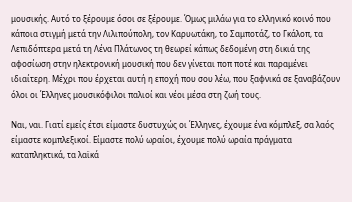μουσικής. Αυτό το ξέρουμε όσοι σε ξέρουμε. Όμως μιλάω για το ελληνικό κοινό που κάποια στιγμή μετά την Λιλιπούπολη, τον Καρυωτάκη, το Σαμποτάζ, το Γκάλοπ, τα Λεπιδόπτερα μετά τη Λένα Πλάτωνος τη θεωρεί κάπως δεδομένη στη δικιά της αφοσίωση στην ηλεκτρονική μουσική που δεν γίνεται ποπ ποτέ και παραμένει ιδιαίτερη. Μέχρι που έρχεται αυτή η εποχή που σου λέω, που ξαφνικά σε ξαναβάζουν όλοι οι Έλληνες μουσικόφιλοι παλιοί και νέοι μέσα στη ζωή τους.

Ναι, ναι. Γιατί εμείς έτσι είμαστε δυστυχώς οι Έλληνες, έχουμε ένα κόμπλεξ, σα λαός είμαστε κομπλεξικοί. Είμαστε πολύ ωραίοι, έχουμε πολύ ωραία πράγματα καταπληκτικά, τα λαϊκά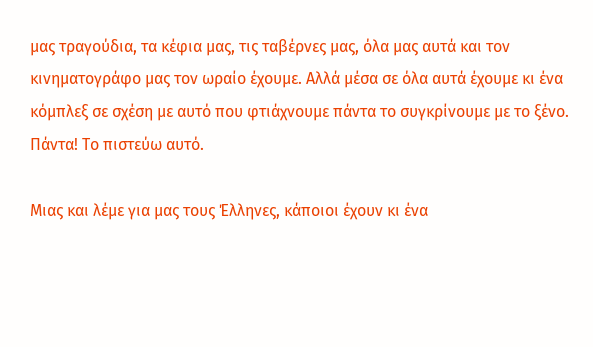μας τραγούδια, τα κέφια μας, τις ταβέρνες μας, όλα μας αυτά και τον κινηματογράφο μας τον ωραίο έχουμε. Αλλά μέσα σε όλα αυτά έχουμε κι ένα κόμπλεξ σε σχέση με αυτό που φτιάχνουμε πάντα το συγκρίνουμε με το ξένο. Πάντα! Το πιστεύω αυτό.

Μιας και λέμε για μας τους Έλληνες, κάποιοι έχουν κι ένα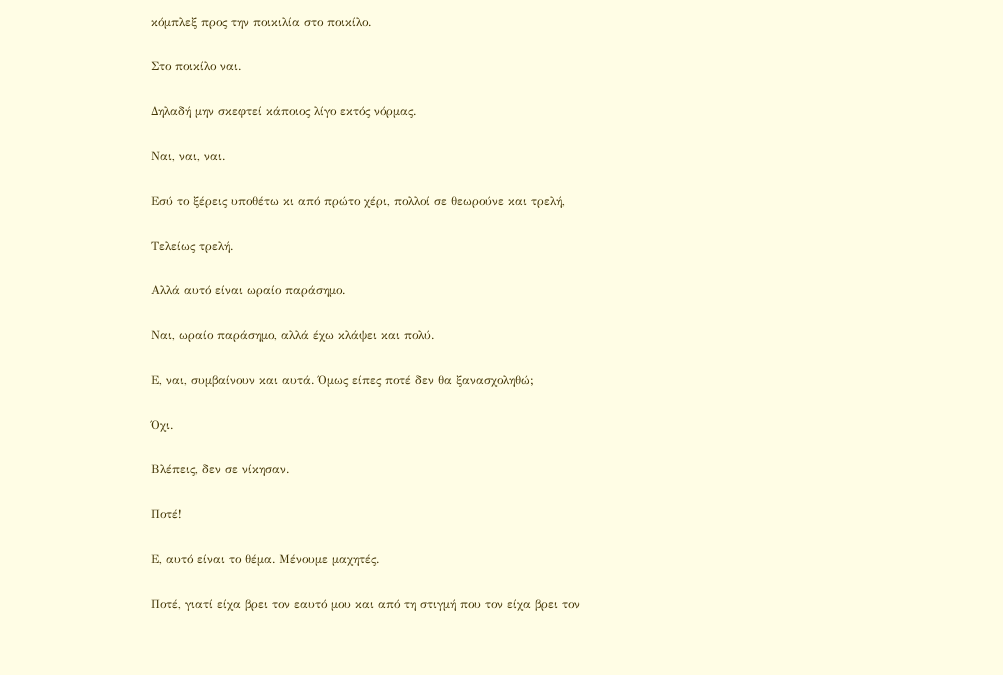κόμπλεξ προς την ποικιλία στο ποικίλο.

Στο ποικίλο ναι.

Δηλαδή μην σκεφτεί κάποιος λίγο εκτός νόρμας.

Ναι, ναι, ναι.

Εσύ το ξέρεις υποθέτω κι από πρώτο χέρι, πολλοί σε θεωρούνε και τρελή,

Τελείως τρελή.

Αλλά αυτό είναι ωραίο παράσημο.

Ναι, ωραίο παράσημο, αλλά έχω κλάψει και πολύ.

Ε, ναι, συμβαίνουν και αυτά. Όμως είπες ποτέ δεν θα ξανασχοληθώ;

Όχι.

Βλέπεις, δεν σε νίκησαν.

Ποτέ!

Ε, αυτό είναι το θέμα. Μένουμε μαχητές.

Ποτέ, γιατί είχα βρει τον εαυτό μου και από τη στιγμή που τον είχα βρει τον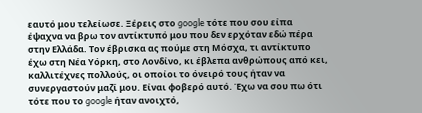εαυτό μου τελείωσε. Ξέρεις στο google τότε που σου είπα έψαχνα να βρω τον αντίκτυπό μου που δεν ερχόταν εδώ πέρα στην Ελλάδα. Τον έβρισκα ας πούμε στη Μόσχα, τι αντίκτυπο έχω στη Νέα Υόρκη, στο Λονδίνο, κι έβλεπα ανθρώπους από κει, καλλιτέχνες πολλούς, οι οποίοι το όνειρό τους ήταν να συνεργαστούν μαζί μου. Είναι φοβερό αυτό. Έχω να σου πω ότι τότε που το google ήταν ανοιχτό,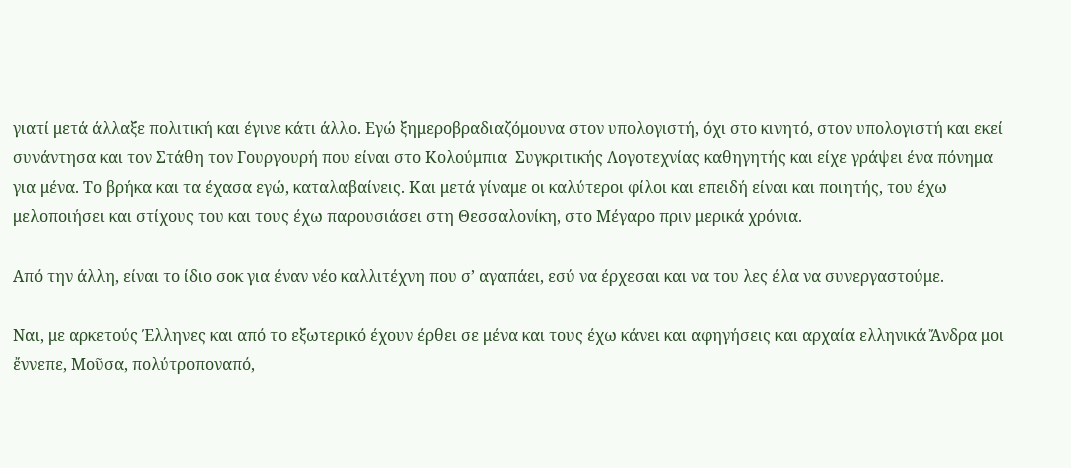γιατί μετά άλλαξε πολιτική και έγινε κάτι άλλο. Εγώ ξημεροβραδιαζόμουνα στον υπολογιστή, όχι στο κινητό, στον υπολογιστή και εκεί συνάντησα και τον Στάθη τον Γουργουρή που είναι στο Κολούμπια  Συγκριτικής Λογοτεχνίας καθηγητής και είχε γράψει ένα πόνημα για μένα. Το βρήκα και τα έχασα εγώ, καταλαβαίνεις. Και μετά γίναμε οι καλύτεροι φίλοι και επειδή είναι και ποιητής, του έχω μελοποιήσει και στίχους του και τους έχω παρουσιάσει στη Θεσσαλονίκη, στο Μέγαρο πριν μερικά χρόνια.

Από την άλλη, είναι το ίδιο σοκ για έναν νέο καλλιτέχνη που σ’ αγαπάει, εσύ να έρχεσαι και να του λες έλα να συνεργαστούμε.

Ναι, με αρκετούς Έλληνες και από το εξωτερικό έχουν έρθει σε μένα και τους έχω κάνει και αφηγήσεις και αρχαία ελληνικά Ἄνδρα μοι ἔννεπε, Μοῦσα, πολύτροποναπό,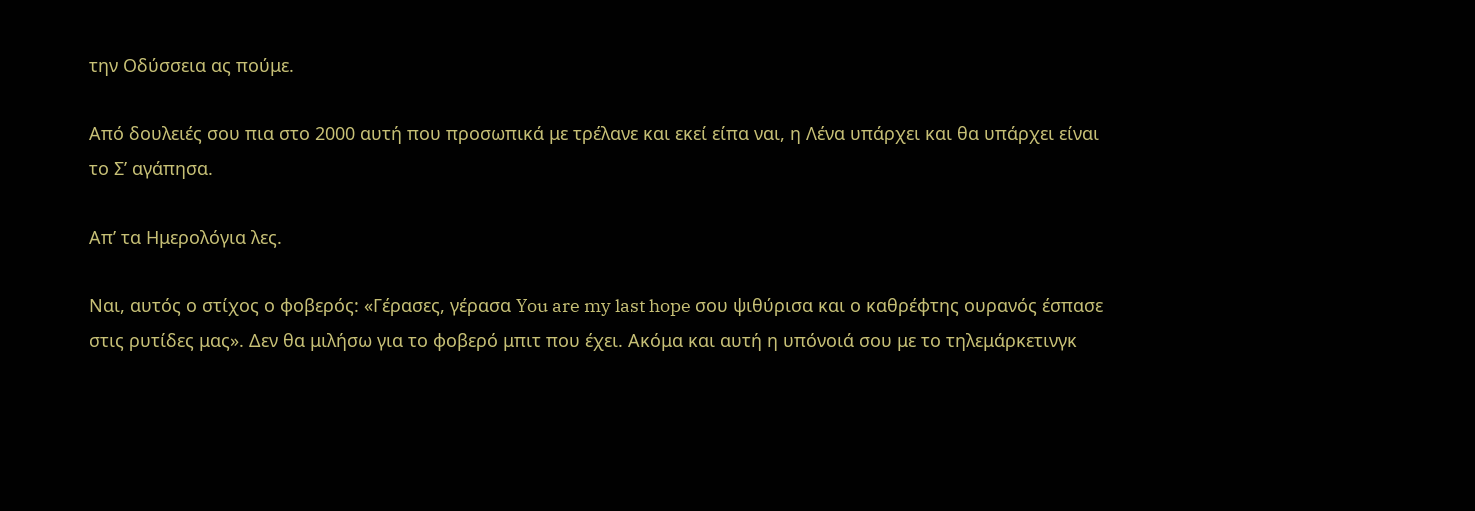την Οδύσσεια ας πούμε.

Από δουλειές σου πια στο 2000 αυτή που προσωπικά με τρέλανε και εκεί είπα ναι, η Λένα υπάρχει και θα υπάρχει είναι το Σ’ αγάπησα.

Απ’ τα Ημερολόγια λες.

Ναι, αυτός ο στίχος ο φοβερός: «Γέρασες, γέρασα You are my last hope σου ψιθύρισα και ο καθρέφτης ουρανός έσπασε στις ρυτίδες μας». Δεν θα μιλήσω για το φοβερό μπιτ που έχει. Ακόμα και αυτή η υπόνοιά σου με το τηλεμάρκετινγκ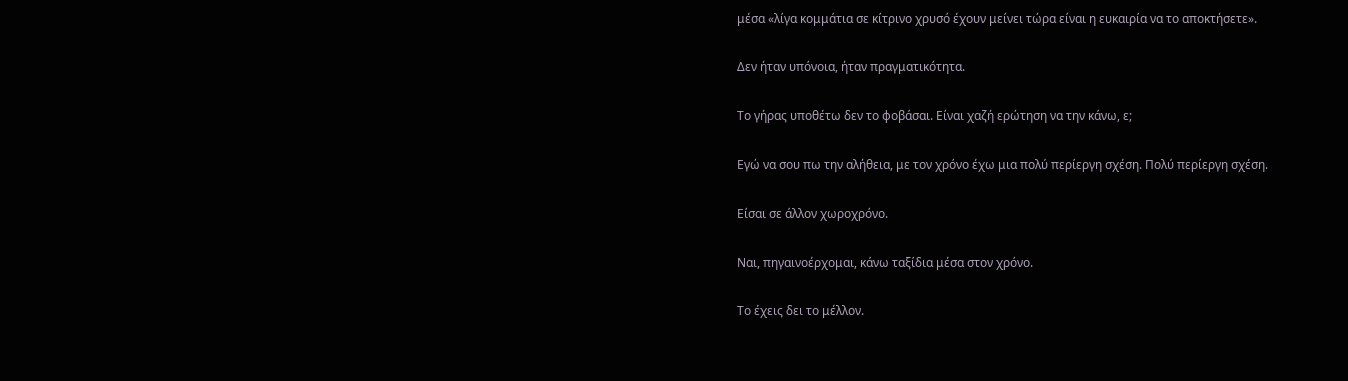μέσα «λίγα κομμάτια σε κίτρινο χρυσό έχουν μείνει τώρα είναι η ευκαιρία να το αποκτήσετε».

Δεν ήταν υπόνοια, ήταν πραγματικότητα.

Το γήρας υποθέτω δεν το φοβάσαι. Είναι χαζή ερώτηση να την κάνω, ε;

Εγώ να σου πω την αλήθεια, με τον χρόνο έχω μια πολύ περίεργη σχέση. Πολύ περίεργη σχέση.

Είσαι σε άλλον χωροχρόνο.

Ναι, πηγαινοέρχομαι, κάνω ταξίδια μέσα στον χρόνο.

Το έχεις δει το μέλλον.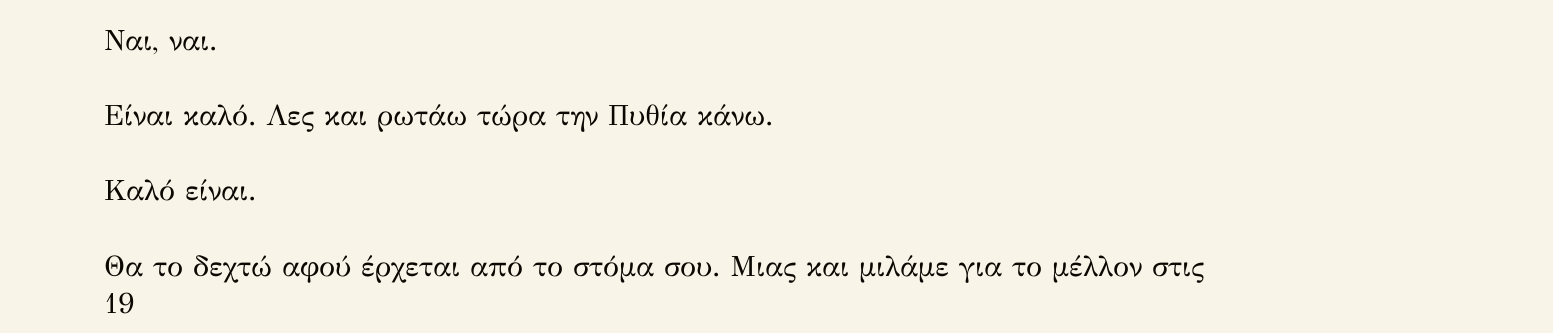Ναι, ναι.

Είναι καλό. Λες και ρωτάω τώρα την Πυθία κάνω.

Καλό είναι.

Θα το δεχτώ αφού έρχεται από το στόμα σου. Μιας και μιλάμε για το μέλλον στις 19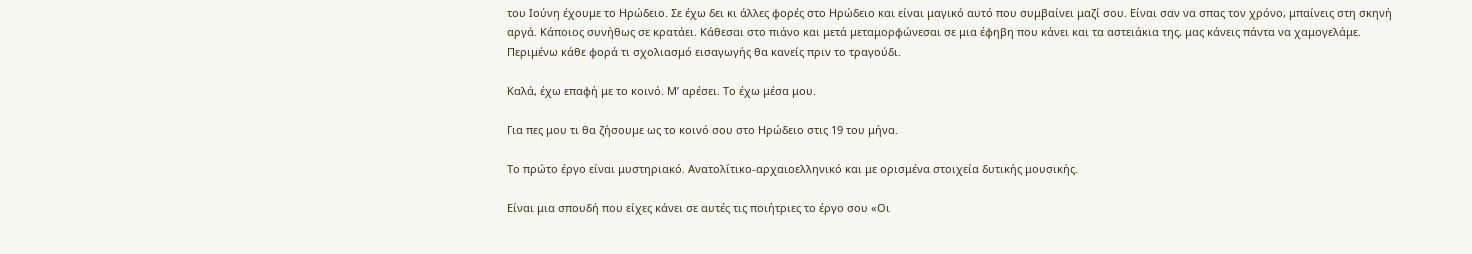του Ιούνη έχουμε το Ηρώδειο. Σε έχω δει κι άλλες φορές στο Ηρώδειο και είναι μαγικό αυτό που συμβαίνει μαζί σου. Είναι σαν να σπας τον χρόνο, μπαίνεις στη σκηνή αργά. Κάποιος συνήθως σε κρατάει. Κάθεσαι στο πιάνο και μετά μεταμορφώνεσαι σε μια έφηβη που κάνει και τα αστειάκια της, μας κάνεις πάντα να χαμογελάμε. Περιμένω κάθε φορά τι σχολιασμό εισαγωγής θα κανείς πριν το τραγούδι.

Καλά, έχω επαφή με το κοινό. Μ’ αρέσει. Το έχω μέσα μου.

Για πες μου τι θα ζήσουμε ως το κοινό σου στο Ηρώδειο στις 19 του μήνα.

Το πρώτο έργο είναι μυστηριακό. Ανατολίτικο-αρχαιοελληνικό και με ορισμένα στοιχεία δυτικής μουσικής.

Είναι μια σπουδή που είχες κάνει σε αυτές τις ποιήτριες το έργο σου «Οι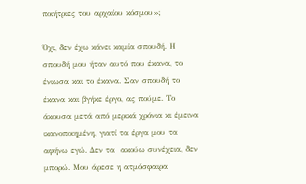ποιήτριες του αρχαίου κόσμου»;

Όχι, δεν έχω κάνει καμία σπουδή. Η σπουδή μου ήταν αυτό που έκανα, το ένιωσα και το έκανα. Σαν σπουδή το έκανα και βγήκε έργο, ας πούμε. Το άκουσα μετά από μερικά χρόνια κι έμεινα ικανοποιημένη, γιατί τα έργα μου τα αφήνω εγώ. Δεν τα  ακούω συνέχεια, δεν μπορώ. Μου άρεσε η ατμόσφαιρα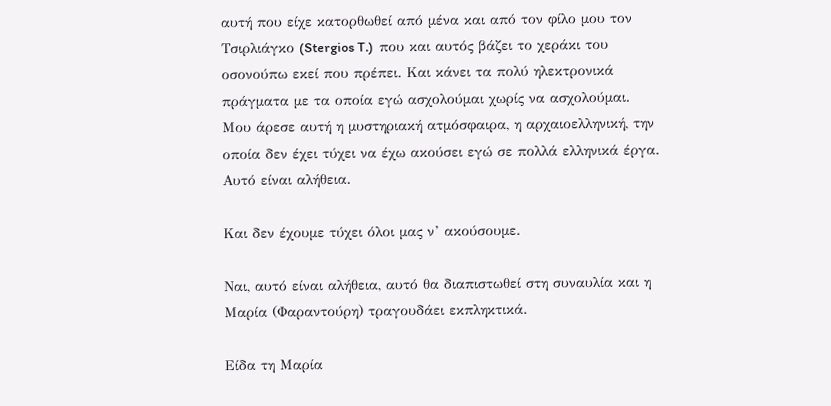αυτή που είχε κατορθωθεί από μένα και από τον φίλο μου τον Τσιρλιάγκο (Stergios T.)  που και αυτός βάζει το χεράκι του οσονούπω εκεί που πρέπει. Και κάνει τα πολύ ηλεκτρονικά πράγματα με τα οποία εγώ ασχολούμαι χωρίς να ασχολούμαι. Μου άρεσε αυτή η μυστηριακή ατμόσφαιρα, η αρχαιοελληνική, την οποία δεν έχει τύχει να έχω ακούσει εγώ σε πολλά ελληνικά έργα. Αυτό είναι αλήθεια.

Και δεν έχουμε τύχει όλοι μας ν’ ακούσουμε.

Ναι, αυτό είναι αλήθεια, αυτό θα διαπιστωθεί στη συναυλία και η Μαρία (Φαραντούρη) τραγουδάει εκπληκτικά.

Είδα τη Μαρία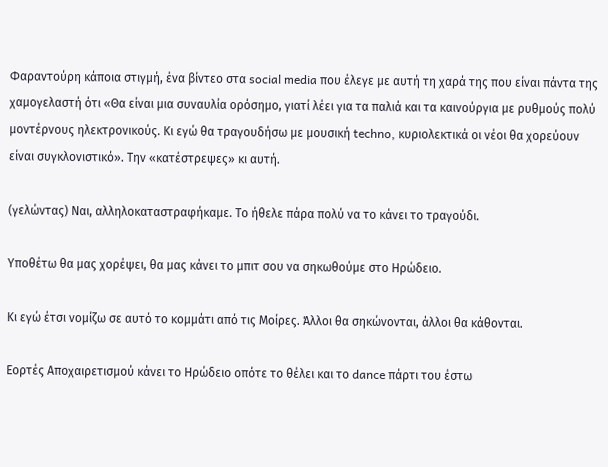Φαραντούρη κάποια στιγμή, ένα βίντεο στα social media που έλεγε με αυτή τη χαρά της που είναι πάντα της χαμογελαστή ότι «Θα είναι μια συναυλία ορόσημο, γιατί λέει για τα παλιά και τα καινούργια με ρυθμούς πολύ μοντέρνους ηλεκτρονικούς. Κι εγώ θα τραγουδήσω με μουσική techno, κυριολεκτικά οι νέοι θα χορεύουν είναι συγκλονιστικό». Την «κατέστρεψες» κι αυτή.

(γελώντας) Ναι, αλληλοκαταστραφήκαμε. Το ήθελε πάρα πολύ να το κάνει το τραγούδι.

Υποθέτω θα μας χορέψει, θα μας κάνει το μπιτ σου να σηκωθούμε στο Ηρώδειο.

Κι εγώ έτσι νομίζω σε αυτό το κομμάτι από τις Μοίρες. Άλλοι θα σηκώνονται, άλλοι θα κάθονται.

Εορτές Αποχαιρετισμού κάνει το Ηρώδειο οπότε το θέλει και το dance πάρτι του έστω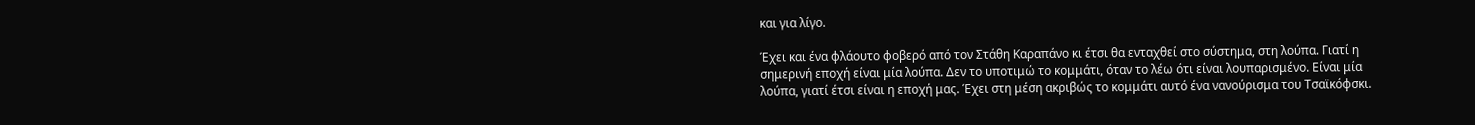και για λίγο.

Έχει και ένα φλάουτο φοβερό από τον Στάθη Καραπάνο κι έτσι θα ενταχθεί στο σύστημα, στη λούπα. Γιατί η σημερινή εποχή είναι μία λούπα. Δεν το υποτιμώ το κομμάτι, όταν το λέω ότι είναι λουπαρισμένο. Είναι μία λούπα, γιατί έτσι είναι η εποχή μας. Έχει στη μέση ακριβώς το κομμάτι αυτό ένα νανούρισμα του Τσαϊκόφσκι.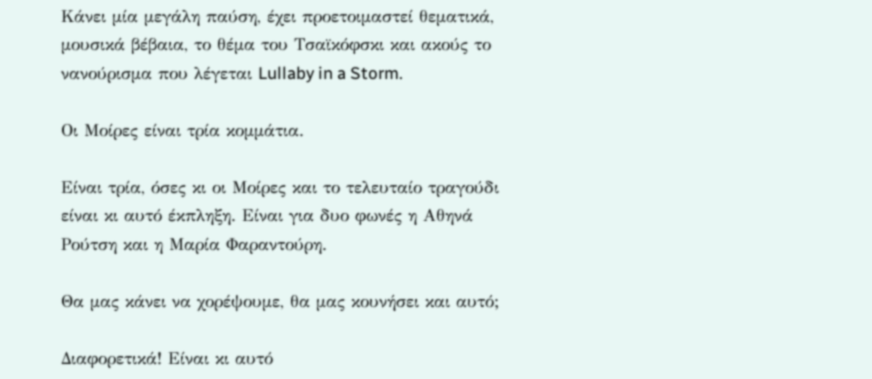Κάνει μία μεγάλη παύση, έχει προετοιμαστεί θεματικά, μουσικά βέβαια, το θέμα του Τσαϊκόφσκι και ακούς το νανούρισμα που λέγεται Lullaby in a Storm.

Οι Μοίρες είναι τρία κομμάτια.

Είναι τρία, όσες κι οι Μοίρες και το τελευταίο τραγούδι είναι κι αυτό έκπληξη. Είναι για δυο φωνές η Αθηνά Ρούτση και η Μαρία Φαραντούρη.

Θα μας κάνει να χορέψουμε, θα μας κουνήσει και αυτό;

Διαφορετικά! Είναι κι αυτό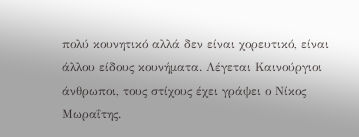πολύ κουνητικό αλλά δεν είναι χορευτικό, είναι άλλου είδους κουνήματα. Λέγεται Καινούργιοι άνθρωποι, τους στίχους έχει γράψει ο Νίκος Μωραΐτης.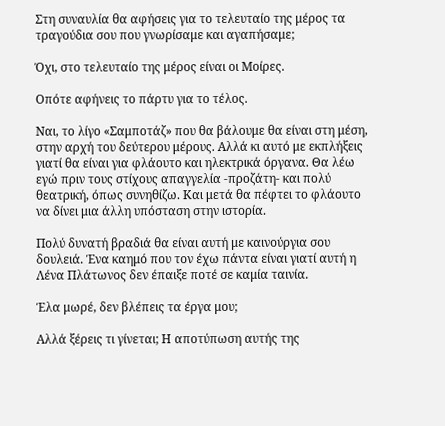Στη συναυλία θα αφήσεις για το τελευταίο της μέρος τα τραγούδια σου που γνωρίσαμε και αγαπήσαμε;

Όχι, στο τελευταίο της μέρος είναι οι Μοίρες.

Οπότε αφήνεις το πάρτυ για το τέλος.

Ναι, το λίγο «Σαμποτάζ» που θα βάλουμε θα είναι στη μέση, στην αρχή του δεύτερου μέρους. Αλλά κι αυτό με εκπλήξεις γιατί θα είναι για φλάουτο και ηλεκτρικά όργανα. Θα λέω εγώ πριν τους στίχους απαγγελία -προζάτη- και πολύ θεατρική, όπως συνηθίζω. Και μετά θα πέφτει το φλάουτο να δίνει μια άλλη υπόσταση στην ιστορία.

Πολύ δυνατή βραδιά θα είναι αυτή με καινούργια σου δουλειά. Ένα καημό που τον έχω πάντα είναι γιατί αυτή η Λένα Πλάτωνος δεν έπαιξε ποτέ σε καμία ταινία.

Έλα μωρέ, δεν βλέπεις τα έργα μου;

Αλλά ξέρεις τι γίνεται; Η αποτύπωση αυτής της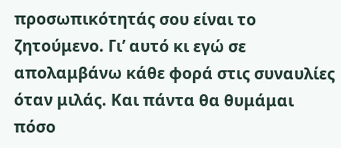προσωπικότητάς σου είναι το ζητούμενο. Γι’ αυτό κι εγώ σε απολαμβάνω κάθε φορά στις συναυλίες όταν μιλάς. Και πάντα θα θυμάμαι πόσο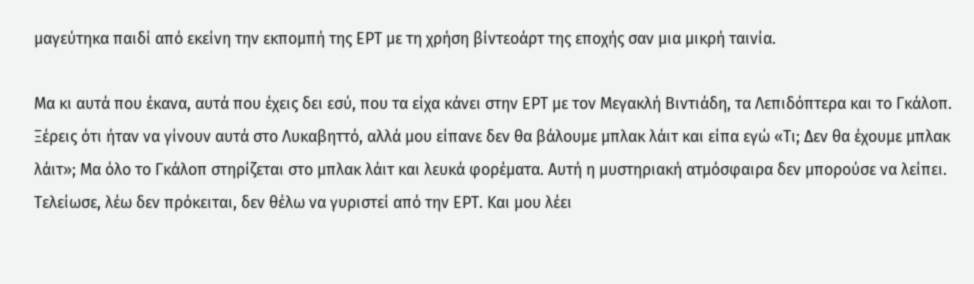μαγεύτηκα παιδί από εκείνη την εκπομπή της ΕΡΤ με τη χρήση βίντεοάρτ της εποχής σαν μια μικρή ταινία.

Μα κι αυτά που έκανα, αυτά που έχεις δει εσύ, που τα είχα κάνει στην ΕΡΤ με τον Μεγακλή Βιντιάδη, τα Λεπιδόπτερα και το Γκάλοπ. Ξέρεις ότι ήταν να γίνουν αυτά στο Λυκαβηττό, αλλά μου είπανε δεν θα βάλουμε μπλακ λάιτ και είπα εγώ «Τι; Δεν θα έχουμε μπλακ λάιτ»; Μα όλο το Γκάλοπ στηρίζεται στο μπλακ λάιτ και λευκά φορέματα. Αυτή η μυστηριακή ατμόσφαιρα δεν μπορούσε να λείπει. Τελείωσε, λέω δεν πρόκειται, δεν θέλω να γυριστεί από την ΕΡΤ. Και μου λέει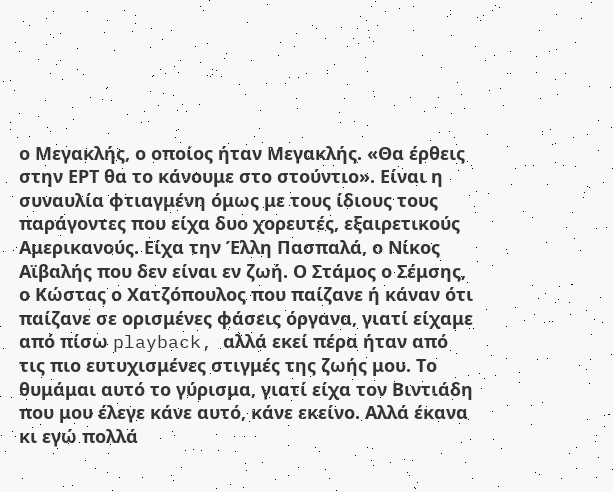ο Μεγακλής, ο οποίος ήταν Μεγακλής. «Θα έρθεις στην ΕΡΤ θα το κάνουμε στο στούντιο». Είναι η συναυλία φτιαγμένη όμως με τους ίδιους τους παράγοντες που είχα δυο χορευτές, εξαιρετικούς Αμερικανούς. Είχα την Έλλη Πασπαλά, ο Νίκος Αϊβαλής που δεν είναι εν ζωή. Ο Στάμος ο Σέμσης, ο Κώστας ο Χατζόπουλος που παίζανε ή κάναν ότι παίζανε σε ορισμένες φάσεις όργανα, γιατί είχαμε από πίσω playback, αλλά εκεί πέρα ήταν από τις πιο ευτυχισμένες στιγμές της ζωής μου. Το θυμάμαι αυτό το γύρισμα, γιατί είχα τον Βιντιάδη που μου έλεγε κάνε αυτό, κάνε εκείνο. Αλλά έκανα κι εγώ πολλά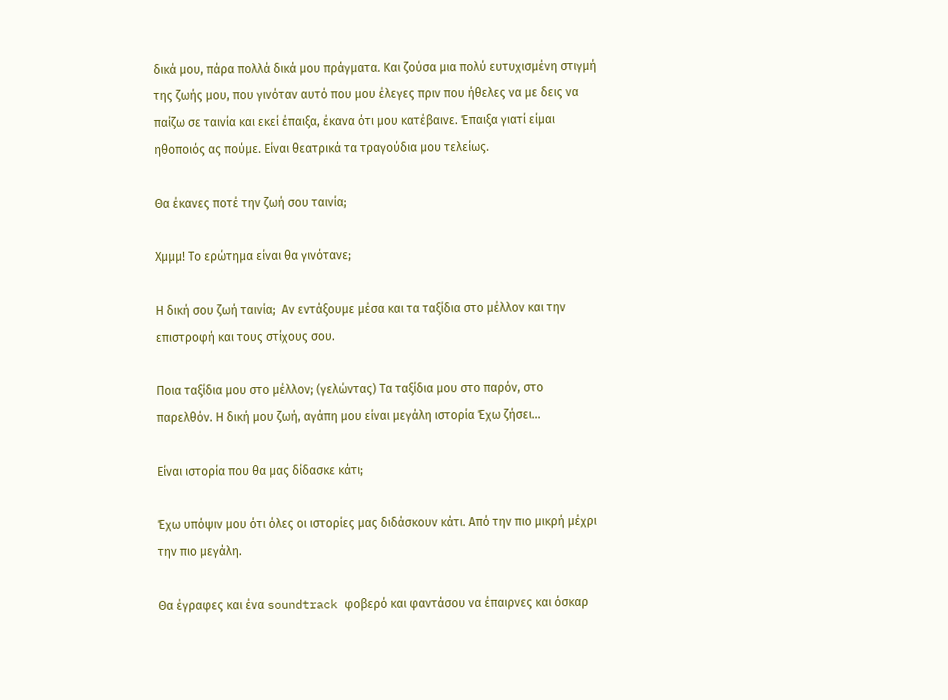δικά μου, πάρα πολλά δικά μου πράγματα. Και ζούσα μια πολύ ευτυχισμένη στιγμή της ζωής μου, που γινόταν αυτό που μου έλεγες πριν που ήθελες να με δεις να παίζω σε ταινία και εκεί έπαιξα, έκανα ότι μου κατέβαινε. Έπαιξα γιατί είμαι ηθοποιός ας πούμε. Είναι θεατρικά τα τραγούδια μου τελείως.

Θα έκανες ποτέ την ζωή σου ταινία;

Χμμμ! Το ερώτημα είναι θα γινότανε;

Η δική σου ζωή ταινία;  Αν εντάξουμε μέσα και τα ταξίδια στο μέλλον και την επιστροφή και τους στίχους σου.

Ποια ταξίδια μου στο μέλλον; (γελώντας) Τα ταξίδια μου στο παρόν, στο παρελθόν. Η δική μου ζωή, αγάπη μου είναι μεγάλη ιστορία Έχω ζήσει…

Είναι ιστορία που θα μας δίδασκε κάτι;

Έχω υπόψιν μου ότι όλες οι ιστορίες μας διδάσκουν κάτι. Από την πιο μικρή μέχρι την πιο μεγάλη.

Θα έγραφες και ένα soundtrack φοβερό και φαντάσου να έπαιρνες και όσκαρ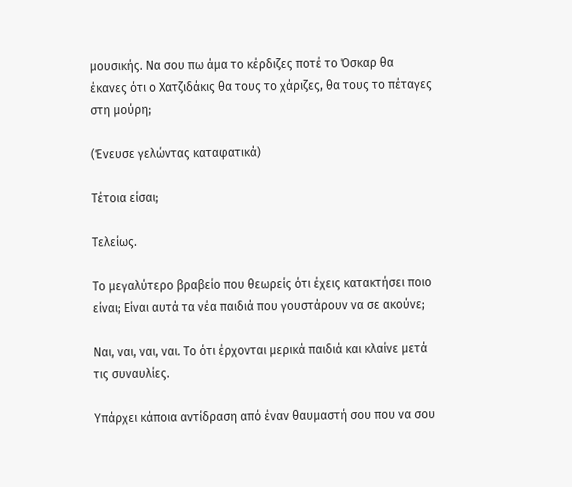μουσικής. Να σου πω άμα το κέρδιζες ποτέ το Όσκαρ θα έκανες ότι ο Χατζιδάκις θα τους το χάριζες, θα τους το πέταγες  στη μούρη;

(Ένευσε γελώντας καταφατικά)

Τέτοια είσαι;

Τελείως.

Το μεγαλύτερο βραβείο που θεωρείς ότι έχεις κατακτήσει ποιο είναι; Είναι αυτά τα νέα παιδιά που γουστάρουν να σε ακούνε;

Ναι, ναι, ναι, ναι. Το ότι έρχονται μερικά παιδιά και κλαίνε μετά τις συναυλίες.

Υπάρχει κάποια αντίδραση από έναν θαυμαστή σου που να σου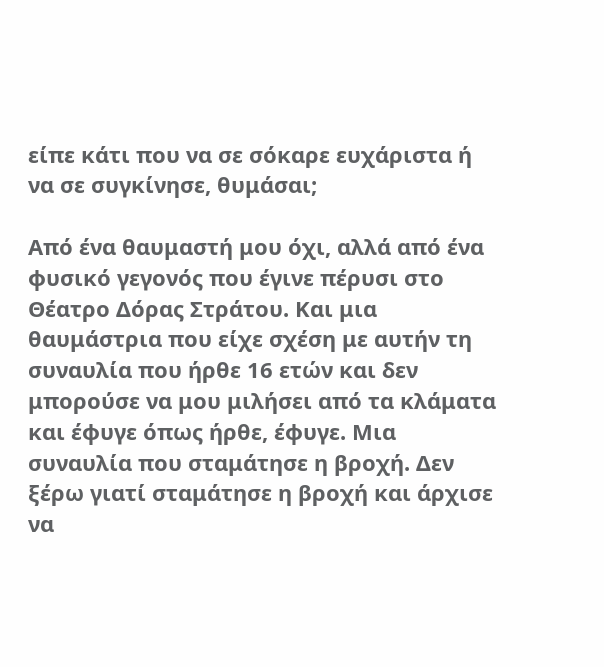είπε κάτι που να σε σόκαρε ευχάριστα ή να σε συγκίνησε, θυμάσαι;

Από ένα θαυμαστή μου όχι, αλλά από ένα φυσικό γεγονός που έγινε πέρυσι στο Θέατρο Δόρας Στράτου. Και μια θαυμάστρια που είχε σχέση με αυτήν τη συναυλία που ήρθε 16 ετών και δεν μπορούσε να μου μιλήσει από τα κλάματα και έφυγε όπως ήρθε, έφυγε. Μια συναυλία που σταμάτησε η βροχή. Δεν ξέρω γιατί σταμάτησε η βροχή και άρχισε να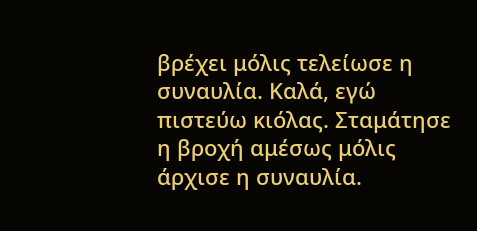βρέχει μόλις τελείωσε η συναυλία. Καλά, εγώ πιστεύω κιόλας. Σταμάτησε η βροχή αμέσως μόλις άρχισε η συναυλία.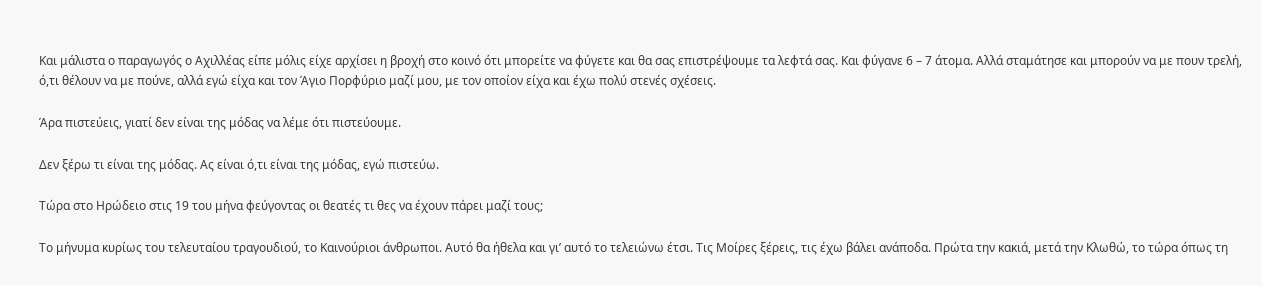Και μάλιστα ο παραγωγός ο Αχιλλέας είπε μόλις είχε αρχίσει η βροχή στο κοινό ότι μπορείτε να φύγετε και θα σας επιστρέψουμε τα λεφτά σας. Και φύγανε 6 – 7 άτομα. Αλλά σταμάτησε και μπορούν να με πουν τρελή, ό,τι θέλουν να με πούνε, αλλά εγώ είχα και τον Άγιο Πορφύριο μαζί μου, με τον οποίον είχα και έχω πολύ στενές σχέσεις.

Άρα πιστεύεις, γιατί δεν είναι της μόδας να λέμε ότι πιστεύουμε.

Δεν ξέρω τι είναι της μόδας. Ας είναι ό,τι είναι της μόδας, εγώ πιστεύω.

Τώρα στο Ηρώδειο στις 19 του μήνα φεύγοντας οι θεατές τι θες να έχουν πάρει μαζί τους;

Το μήνυμα κυρίως του τελευταίου τραγουδιού, το Καινούριοι άνθρωποι. Αυτό θα ήθελα και γι’ αυτό το τελειώνω έτσι. Τις Μοίρες ξέρεις, τις έχω βάλει ανάποδα. Πρώτα την κακιά, μετά την Κλωθώ, το τώρα όπως τη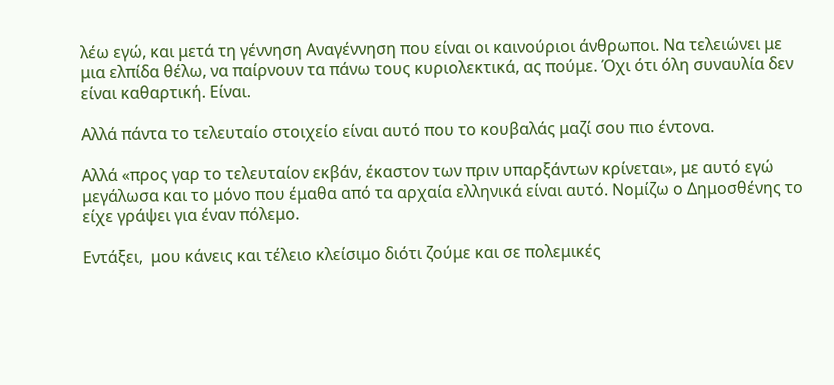λέω εγώ, και μετά τη γέννηση Αναγέννηση που είναι οι καινούριοι άνθρωποι. Να τελειώνει με μια ελπίδα θέλω, να παίρνουν τα πάνω τους κυριολεκτικά, ας πούμε. Όχι ότι όλη συναυλία δεν είναι καθαρτική. Είναι.

Αλλά πάντα το τελευταίο στοιχείο είναι αυτό που το κουβαλάς μαζί σου πιο έντονα.

Αλλά «προς γαρ το τελευταίον εκβάν, έκαστον των πριν υπαρξάντων κρίνεται», με αυτό εγώ μεγάλωσα και το μόνο που έμαθα από τα αρχαία ελληνικά είναι αυτό. Νομίζω ο Δημοσθένης το είχε γράψει για έναν πόλεμο.

Εντάξει,  μου κάνεις και τέλειο κλείσιμο διότι ζούμε και σε πολεμικές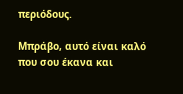περιόδους.

Μπράβο, αυτό είναι καλό που σου έκανα και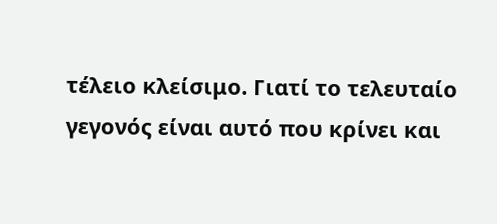τέλειο κλείσιμο. Γιατί το τελευταίο γεγονός είναι αυτό που κρίνει και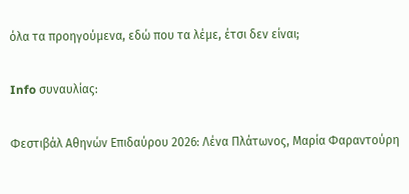όλα τα προηγούμενα, εδώ που τα λέμε, έτσι δεν είναι;

Info συναυλίας:

Φεστιβάλ Αθηνών Επιδαύρου 2026: Λένα Πλάτωνος, Μαρία Φαραντούρη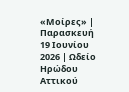«Μοίρες» | Παρασκευή 19 Ιουνίου 2026 | Ωδείο Ηρώδου Αττικού